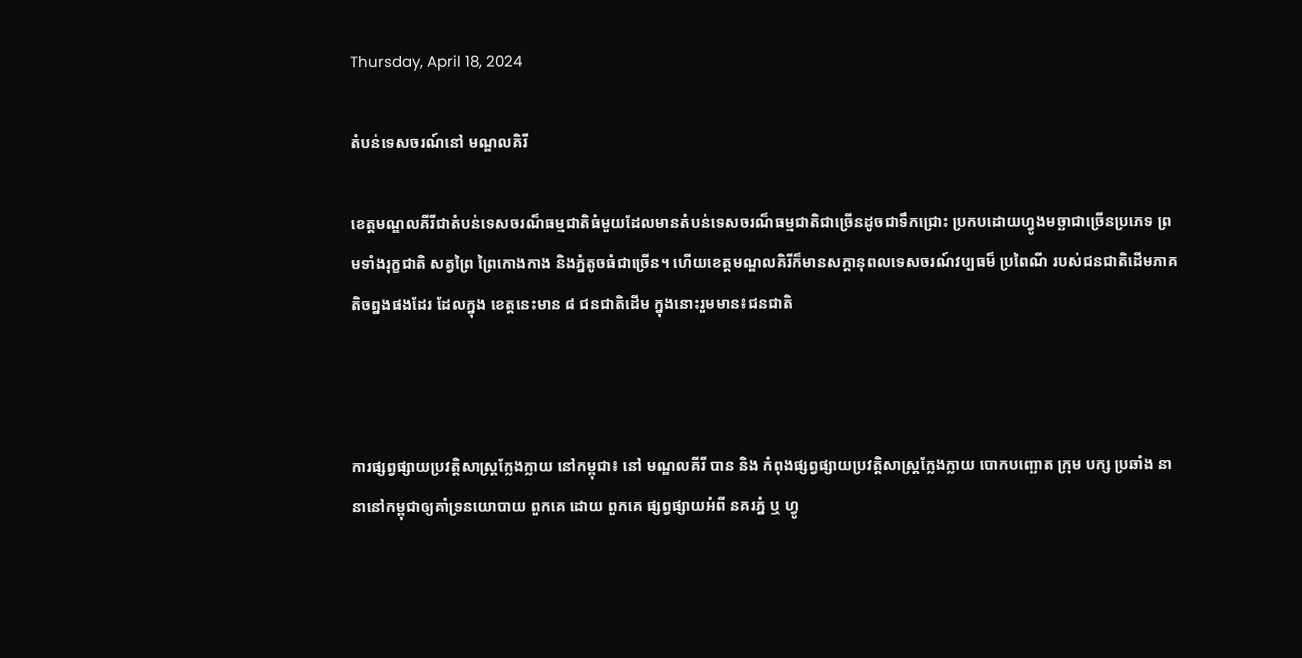Thursday, April 18, 2024

តំបន់ទេសចរណ៍នៅ មណ្ឌលគិរី

ខេត្តមណ្ឌលគីរីជាតំបន់ទេសចរណ៏ធម្មជាតិធំមួយដែលមានតំបន់ទេសចរណ៏ធម្មជាតិជាច្រើនដូចជាទឹកជ្រោះ ប្រកបដោយហ្វូងមច្ឆាជាច្រើនប្រភេទ ព្រមទាំងរុក្ខជាតិ សត្វព្រៃ ព្រៃកោងកាង និងភ្នំតូចធំជាច្រើន។ ហើយខេត្តមណ្ឌលគិរីក៏មានសក្តានុពលទេសចរណ៍វប្បធម៏ ប្រពៃណី របស់ជនជាតិដើមភាគតិចព្នងផងដែរ ដែលក្នុង ខេត្តនេះមាន ៨ ជនជាតិដើម ក្នុងនោះរួមមាន៖ជនជាតិ



ការផ្សព្វផ្សាយប្រវត្តិសាស្រ្តក្លែងក្លាយ នៅកម្ពុជា៖ នៅ មណ្ឌលគីរី បាន និង កំពុងផ្សព្វផ្សាយប្រវត្តិសាស្រ្តក្លែងក្លាយ បោកបញ្ឆោត ក្រុម បក្ស ប្រឆាំង នានានៅកម្ពុជាឲ្យគាំទ្រនយោបាយ ពួកគេ ដោយ ពួកគេ ផ្សព្វផ្សាយអំពី នគរភ្នំ ឬ ហ្វូ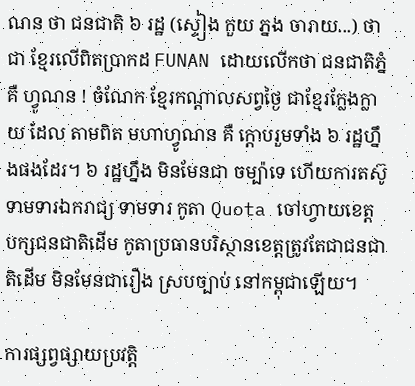ណន ថា ជនជាតិ ៦ រដ្ឋ (ស្ទៀង កួយ ភ្នង ចារាយ...) ថាជា ខ្មែរលើពិតប្រាកដ FUNAN ដោយលើកថា ជនជាតិភ្នំ គឺ ហ្វូណន ! ចំណែក ខ្មែរកណ្តាលសព្វថ្ងៃ ជាខ្មែរក្លែងក្លាយ ដែល តាមពិត មហាហ្វូណន គឺ ក្តោបរួមទាំង ៦ រដ្ឋហ្នឹងផងដែរ។ ៦ រដ្ឋហ្នឹង មិនមែនជា ចម្ប៉ាទេ ហើយការតស៊ូ ទាមទារឯករាជ្យ ទាមទារ កូតា Quota ចៅហ្វាយខេត្ត បក្សជនជាតិដើម កូតាប្រធានបរិស្ថានខេត្តត្រូវតែជាជនជាតិដើម មិនមែនជារឿង ស្របច្បាប់ នៅកម្ពុជាឡើយ។

ការផ្សព្វផ្សាយប្រវត្តិ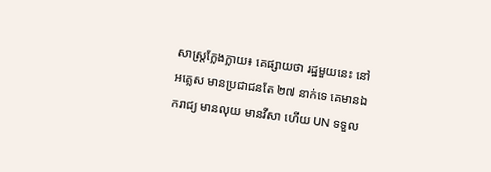សាស្រ្តក្លែងក្លាយ៖ គេផ្សាយថា រដ្ឋមួយនេះ នៅ អគ្លេស មានប្រជាជនតែ ២៧ នាក់ទេ គេមានឯករាជ្យ មានលុយ មានវីសា ហើយ UN ទទួល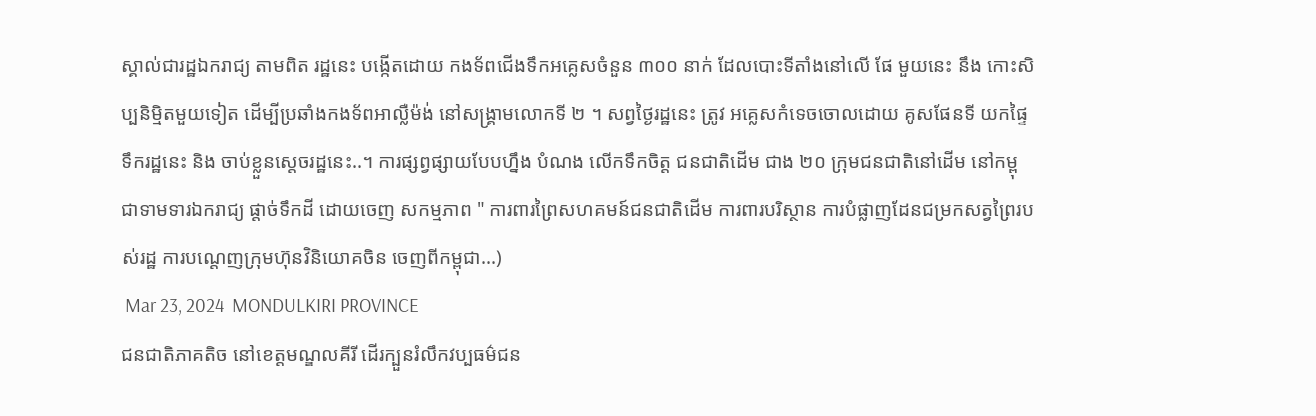ស្គាល់ជារដ្ឋឯករាជ្យ តាមពិត រដ្ឋនេះ បង្កើតដោយ កងទ័ពជើងទឹកអគ្លេសចំនួន ៣០០ នាក់ ដែលបោះទីតាំងនៅលើ ផែ មួយនេះ នឹង កោះសិប្បនិម្មិតមួយទៀត ដើម្បីប្រឆាំងកងទ័ពអាល្លឺម៉ង់ នៅសង្រ្គាមលោកទី ២ ។ សព្វថ្ងៃរដ្ឋនេះ ត្រូវ អគ្លេសកំទេចចោលដោយ គូសផែនទី យកផ្ទៃទឹករដ្ឋនេះ និង ចាប់ខ្លួនស្តេចរដ្ឋនេះ..។ ការផ្សព្វផ្សាយបែបហ្នឹង បំណង លើកទឹកចិត្ត ជនជាតិដើម ជាង ២០ ក្រុមជនជាតិនៅដើម នៅកម្ពុជាទាមទារឯករាជ្យ ផ្តាច់ទឹកដី ដោយចេញ សកម្មភាព " ការពារព្រៃសហគមន៍ជនជាតិដើម ការពារបរិស្ថាន ការបំផ្លាញដែនជម្រកសត្វព្រៃរបស់រដ្ឋ ការបណ្តេញក្រុមហ៊ុនវិនិយោគចិន ចេញពីកម្ពុជា...)
 Mar 23, 2024  MONDULKIRI PROVINCE
ជនជាតិភាគតិច នៅខេត្តមណ្ឌលគីរី ដើរក្បួនរំលឹកវប្បធម៌ជន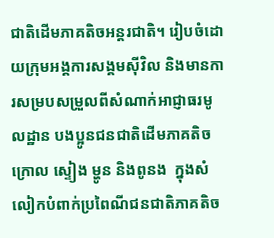ជាតិដើមភាគតិចអន្តរជាតិ។ រៀបចំដោយក្រុមអង្គការសង្គមស៊ីវិល និងមានការសម្របសម្រួលពីសំណាក់អាជ្ញាធរមូលដ្ឋាន បងប្អូនជនជាតិដើមភាគតិច ក្រោល ស្ទៀង ម្ហូន និងពូនង  ក្នុងសំលៀកបំពាក់ប្រពៃណីជនជាតិភាគតិច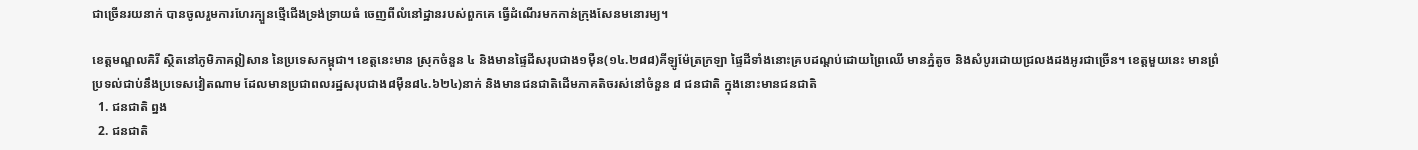ជាច្រើនរយនាក់ បានចូលរួមការហែរក្បួនថ្មើជើងទ្រង់ទ្រាយធំ ចេញពីលំនៅដ្ឋានរបស់ពួកគេ ធ្វើដំណើរមកកាន់ក្រុងសែនមនោរម្យ។

ខេត្តមណ្ឌលគិរី ស្ថិតនៅភូមិភាគឦសាន នៃប្រទេសកម្ពុជា។ ខេត្តនេះមាន ស្រុកចំនួន ៤ និងមានផ្ទៃដីសរុបជាង១ម៉ឺន(១៤.២៨៨)គីឡូម៉ែត្រក្រឡា ផ្ទៃដីទាំងនោះគ្របដណ្ដប់ដោយព្រៃឈើ មានភ្នំតូច និងសំបូរដោយជ្រលងដងអូរជាច្រើន។ ខេត្តមួយនេះ មានព្រំប្រទល់ជាប់នឹងប្រទេសវៀតណាម ដែលមានប្រជាពលរដ្ឋសរុបជាង៨ម៉ឺន៨៤.៦២៤)នាក់ និងមានជនជាតិដើមភាគតិចរស់នៅចំនួន ៨ ជនជាតិ ក្នុងនោះមានជនជាតិ
  1. ជនជាតិ ព្នង
  2. ជនជាតិ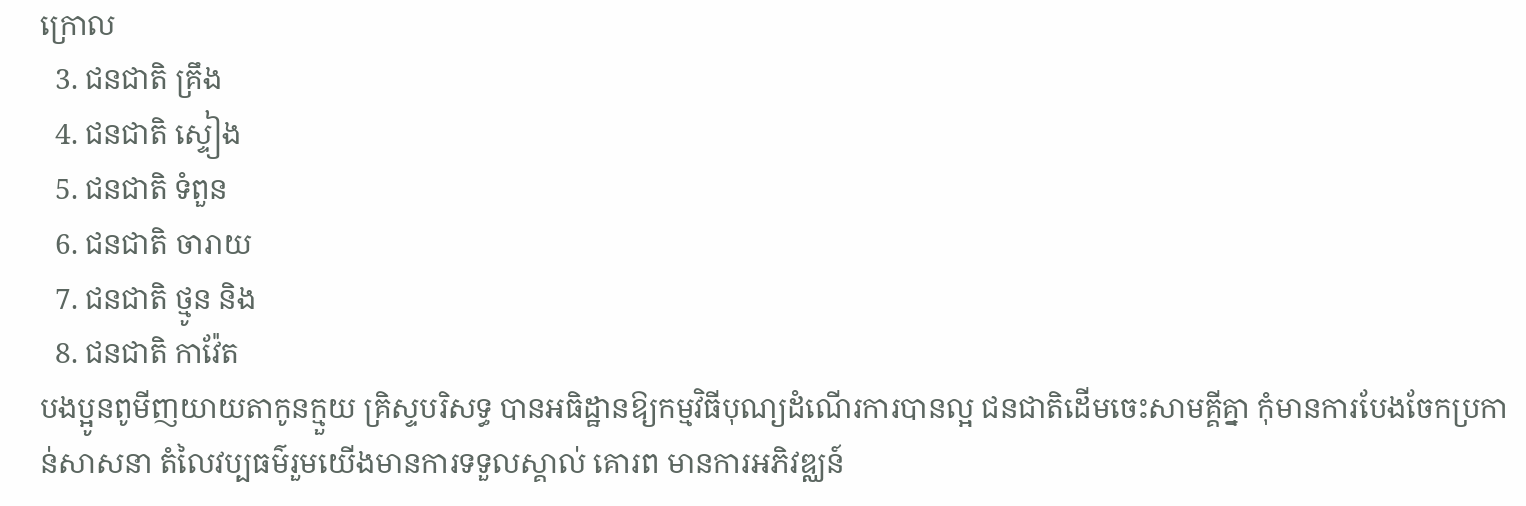ក្រោល
  3. ជនជាតិ គ្រឹង
  4. ជនជាតិ ស្ទៀង
  5. ជនជាតិ ទំពួន
  6. ជនជាតិ ចារាយ
  7. ជនជាតិ ថ្មូន និង
  8. ជនជាតិ កាវ៉ែត
បងប្អូនពូមីញយាយតាកូនក្មួយ គ្រិស្ទបរិសទ្ធ បានអធិដ្ឋានឱ្យកម្មវិធីបុណ្យដំណើរការបានល្អ ជនជាតិដើមចេះសាមគ្គីគ្នា កុំមានការបែងចែកប្រកាន់សាសនា តំលៃវប្បធម៌រួមយើងមានការទទួលស្គាល់ គោរព មានការអភិវឌ្ឈន៍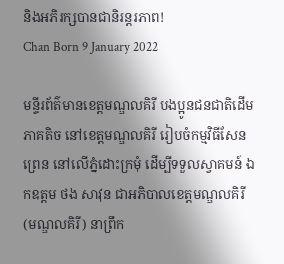និងអភិរក្សបានជានិរន្តរភាព!
Chan Born 9 January 2022

មន្ទីរព័ត៌មានខេត្តមណ្ឌលគិរី បងប្អូនជនជាតិដើមភាគតិច នៅខេត្តមណ្ឌលគិរី រៀបចំកម្មវិធីសែនព្រេន នៅលើភ្នំដោះក្រមុំ ដើម្បីទទួលស្វាគមន៍ ឯកឧត្តម ថង សាវុន ជាអភិបាលខេត្តមណ្ឌលគិរី (មណ្ឌលគិរី) នាព្រឹក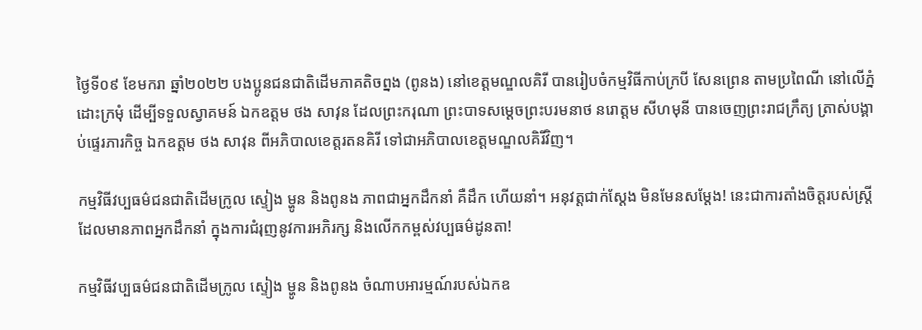ថ្ងៃទី០៩ ខែមករា ឆ្នាំ២០២២ បងប្អូនជនជាតិដើមភាគតិចព្នង (ពូនង) នៅខេត្តមណ្ឌលគិរី បានរៀបចំកម្មវិធីកាប់ក្របី សែនព្រេន តាមប្រពៃណី នៅលើភ្នំដោះក្រមុំ ដើម្បីទទួលស្វាគមន៍ ឯកឧត្តម ថង សាវុន ដែលព្រះករុណា ព្រះបាទសម្តេចព្រះបរមនាថ នរោត្តម សីហមុនី បានចេញព្រះរាជក្រឹត្យ ត្រាស់បង្គាប់ផ្ទេរភារកិច្ច ឯកឧត្តម ថង សាវុន ពីអភិបាលខេត្តរតនគិរី ទៅជាអភិបាលខេត្តមណ្ឌលគិរីវិញ។

កម្មវិធីវប្បធម៌ជនជាតិដើមក្រូល ស្ទៀង ម្ហូន និងពូនង ភាពជាអ្នកដឹកនាំ គឺដឹក ហើយនាំ។ អនុវត្តជាក់ស្តែង មិនមែនសម្តែង! នេះជាការតាំងចិត្តរបស់ស្រ្តីដែលមានភាពអ្នកដឹកនាំ ក្នុងការជំរុញនូវការអភិរក្ស និងលើកកម្ពស់វប្បធម៌ដូនតា!

កម្មវិធីវប្បធម៌ជនជាតិដើមក្រូល ស្ទៀង ម្ហូន និងពូនង ចំណាបអារម្មណ៍របស់ឯកឧ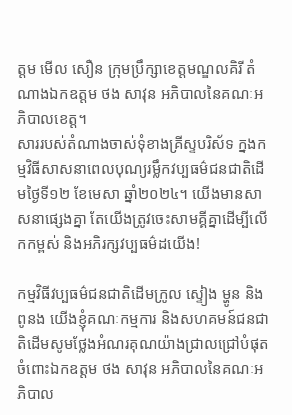ត្តម មើល សឿន ក្រុមប្រឹក្សាខេត្តមណ្ឌលគិរី តំណាងឯកឧត្តម ថង សាវុន អភិបាលនៃគណៈអភិបាលខេត្ត។
សាររបស់តំណាងចាស់ទុំខាងគ្រីស្ទបរិស័ទ ក្នងកម្មវិធីសាសនាពេលបុណ្យរម្លឹកវប្បធម៌ជនជាតិដើមថ្ងៃទី១២ ខែមេសា ឆ្នាំ២០២៤។ យើងមានសាសនាផ្សេងគ្នា តែយើងត្រូវចេះសាមគ្គីគ្នាដើម្បីលើកកម្ពស់ និងអភិរក្សវប្បធម៌ដយើង!

កម្មវិធីវប្បធម៌ជនជាតិដើមក្រូល ស្ទៀង ម្ហូន និងពូនង យើងខ្ញុំគណៈកម្មការ និងសហគមន៍ជនជាតិដើមសូមថ្លែងអំណរគុណយ៉ាងជ្រាលជ្រៅបំផុតចំពោះឯកឧត្តម ថង សាវុន អភិបាលនៃគណៈអភិបាល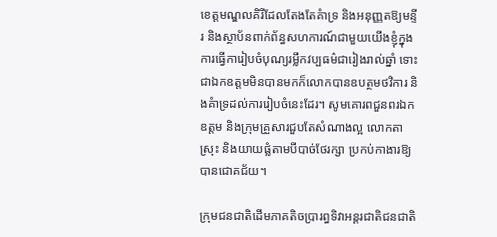ខេត្តមណ្ឌលគិរីដែលតែងតែគំាទ្រ និងអនុញ្ញតឱ្យមន្ទីរ និងស្ថាប័នពាក់ព័ន្ធសហការណ៍ជាមួយយើងខ្ញុំក្នុងការធ្វើការៀបចំបុណ្យរម្លឹកវប្បធម៌ជារៀងរាល់ឆ្នាំ ទោះជាឯកឧត្តមមិនបានមកក៏លោកបានឧបត្ថមថវិការ និងគំាទ្រដល់ការរៀបចំនេះដែរ។ សូមគោរពជួនពរឯកឧត្តម និងក្រុមគ្រួសារជួបតែសំណាងល្អ លោកតាស្រុះ និងយាយផ្លំតាមបីបាច់ថែរក្សា ប្រកប់កាងារឱ្យបានជោគជ័យ។

ក្រុមជនជាតិដើមភាគតិចប្រារព្ធទិវាអន្ដរជាតិជនជាតិ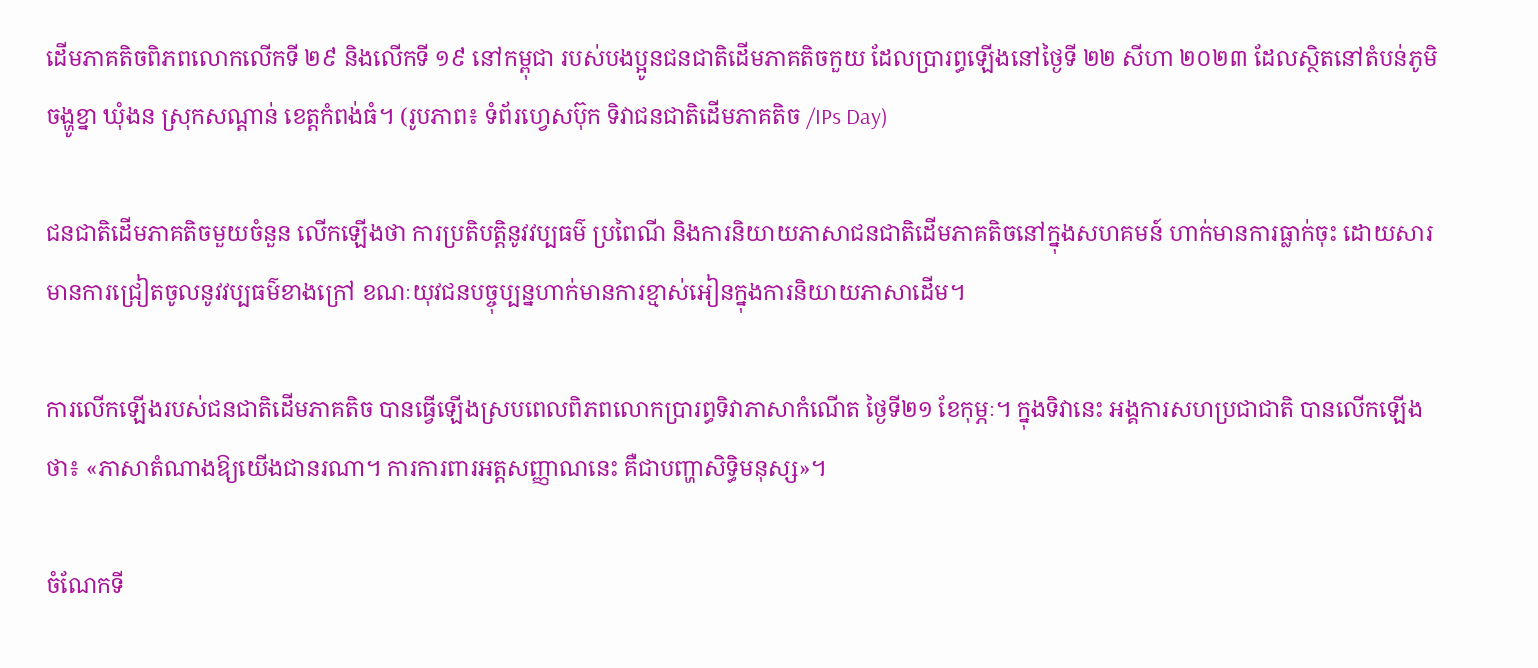ដើមភាគតិចពិភពលោកលើកទី ២៩ និងលើកទី ១៩ នៅកម្ពុជា របស់បងប្អូនជនជាតិដើមភាគតិចកួយ ដែលប្រារព្ធឡើងនៅថ្ងៃទី ២២ សីហា ២០២៣ ដែលស្ថិតនៅតំបន់ភូមិចង្ហូខ្នា ឃុំងន ស្រុកសណ្តាន់ ខេត្តកំពង់ធំ។ (រូបភាព៖ ទំព័រហ្វេសប៊ុក ទិវាជនជាតិដើមភាគតិច /IPs Day)

ជនជាតិដើមភាគតិចមួយចំនួន លើកឡើងថា ការប្រតិបត្តិនូវវប្បធម៌ ប្រពៃណី និងការនិយាយភាសាជនជាតិដើមភាគតិចនៅក្នុងសហគមន៍ ហាក់មានការធ្លាក់ចុះ ដោយសារមានការជ្រៀតចូលនូវវប្បធម៌ខាងក្រៅ ខណៈយុវជនបច្ចុប្បន្នហាក់មានការខ្មាស់អៀនក្នុងការនិយាយភាសាដើម។

ការលើកឡើងរបស់ជនជាតិដើមភាគតិច បានធ្វើឡើងស្របពេលពិភពលោកប្រារព្ធទិវាភាសាកំណើត ថ្ងៃទី២១ ខែកុម្ភៈ។ ក្នុងទិវានេះ អង្គការសហប្រជាជាតិ បានលើកឡើងថា៖ «ភាសាតំណាងឱ្យយើងជានរណា។ ការការពារអត្តសញ្ញាណនេះ គឺជាបញ្ហាសិទ្ធិមនុស្ស»។

ចំណែកទី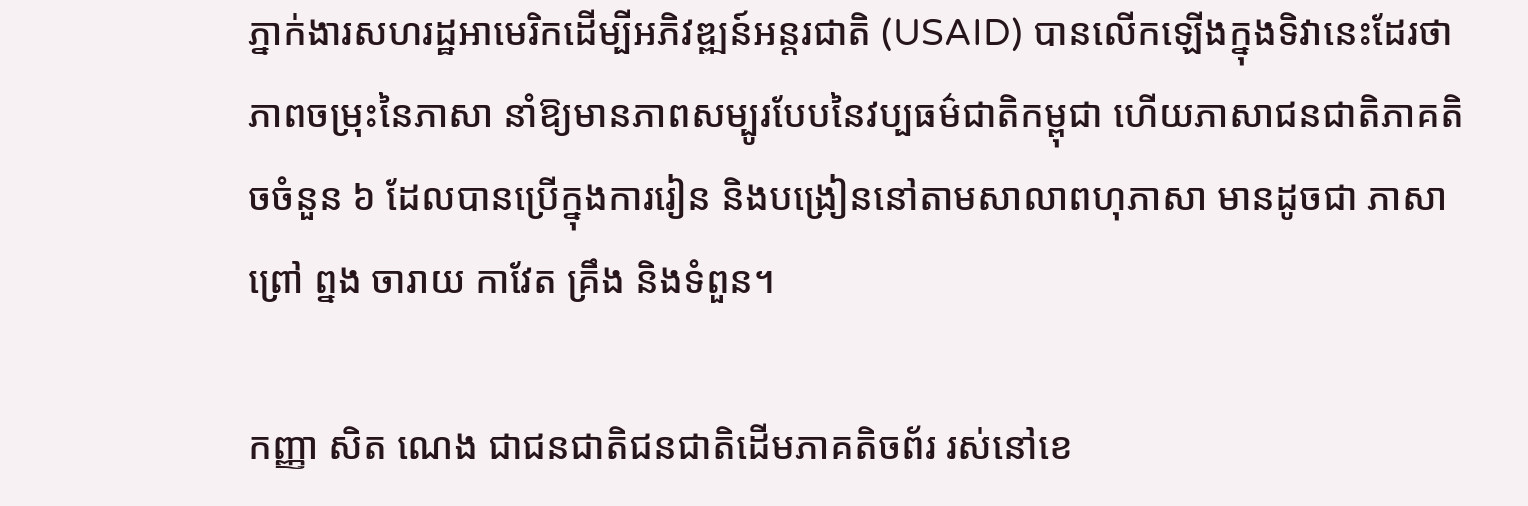ភ្នាក់ងារសហរដ្ឋអាមេរិកដើម្បីអភិវឌ្ឍន៍អន្តរជាតិ (USAID) បានលើកឡើងក្នុងទិវានេះដែរថា ភាពចម្រុះនៃភាសា នាំឱ្យមានភាពសម្បូរបែបនៃវប្បធម៌ជាតិកម្ពុជា ហើយភាសាជនជាតិភាគតិចចំនួន ៦ ដែលបានប្រើក្នុងការរៀន និងបង្រៀននៅតាមសាលាពហុភាសា មានដូចជា ភាសាព្រៅ ព្នង ចារាយ កាវែត គ្រឹង និងទំពួន។

កញ្ញា សិត ណេង ជាជនជាតិជនជាតិដើមភាគតិចព័រ រស់នៅខេ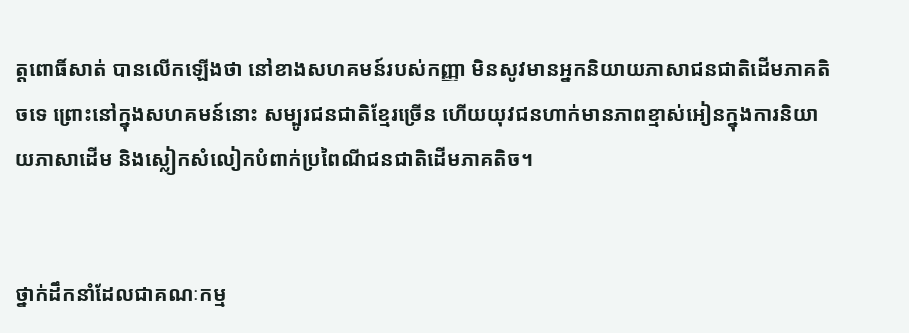ត្តពោធិ៍សាត់ បានលើកឡើងថា នៅខាងសហគមន៍របស់កញ្ញា មិនសូវមានអ្នកនិយាយភាសាជនជាតិដើមភាគតិចទេ ព្រោះនៅក្នុងសហគមន៍នោះ សម្បូរជនជាតិខ្មែរច្រើន ហើយយុវជនហាក់មានភាពខ្មាស់អៀនក្នុងការនិយាយភាសាដើម និងស្លៀកសំលៀកបំពាក់ប្រពៃណីជនជាតិដើមភាគតិច។


ថ្នាក់ដឹកនាំដែលជាគណៈកម្ម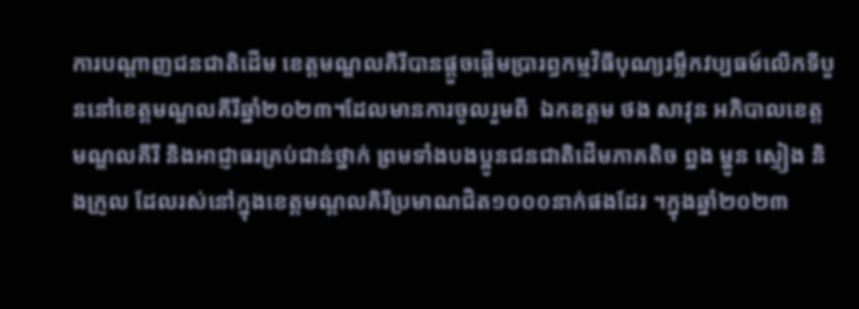ការបណ្ដាញជនជាតិដើម ខេត្តមណ្ឌលគិរីបានផ្ដួចផ្ដើមប្រារព្ធកម្មវិធីបុណ្យរម្លឹកវប្បធម៍លើកទីបួននៅខេត្តមណ្ឌលគីរីឆ្នាំ២០២៣។ដែលមានការចូលរួមពី  ឯកឧត្តម ថង សាវុន អភិបាលខេត្តមណ្ឌលគីរី និងអាជ្ញាធរគ្រប់ជាន់ថ្នាក់ ព្រមទាំងបងប្អូនជនជាតិដើមភាគតិច ព្នង ម្ហូន ស្ទៀង និងក្រូល ដែលរស់នៅក្នុងខេត្តមណ្ដលគិរីប្រមាណជិត១០០០នាក់ផងដែរ ។ក្នុងឆ្នាំ២០២៣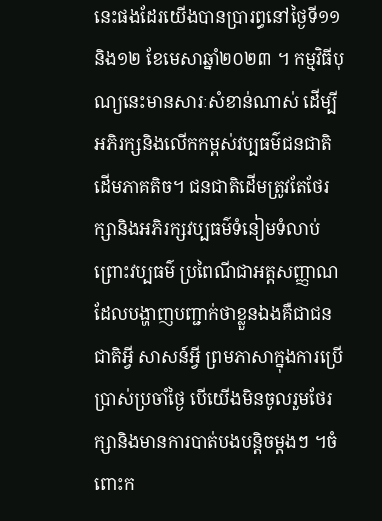នេះផងដែរយើងបានប្រារព្ធនៅថ្ងៃទី១១ និង១២ ខែមេសាឆ្នាំ២០២៣ ។ កម្មវិធីបុណ្យនេះមានសារៈសំខាន់ណាស់ ដើម្បីអភិរក្សនិងលើកកម្ពស់វប្បធម៌ជនជាតិដើមភាគតិច។ ជនជាតិដើមត្រូវតែថែរក្សានិងអភិរក្សវប្បធម៌ទំនៀមទំលាប់ ព្រោះវប្បធម៌ ប្រពៃណីជាអត្តសញ្ញាណដែលបង្ហាញបញ្ជាក់ថាខ្លួនឯងគឺជាជនជាតិអ្វី សាសន៍អ្វី ព្រមភាសាក្នុងការប្រើប្រាស់ប្រចាំថ្ងៃ បើយើងមិនចូលរួមថែរក្សានិងមានការបាត់បងបន្ដិចម្ដងៗ ។ចំពោះក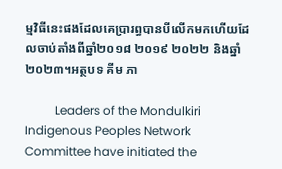ម្មវិធីនេះផងដែលគេប្រារព្ធបានបីលើកមកហើយដែលចាប់តាំងពីឆ្នាំ២០១៨ ២០១៩ ២០២២ និងឆ្នាំ២០២៣។អត្ថបទ គីម ភា

          Leaders of the Mondulkiri Indigenous Peoples Network Committee have initiated the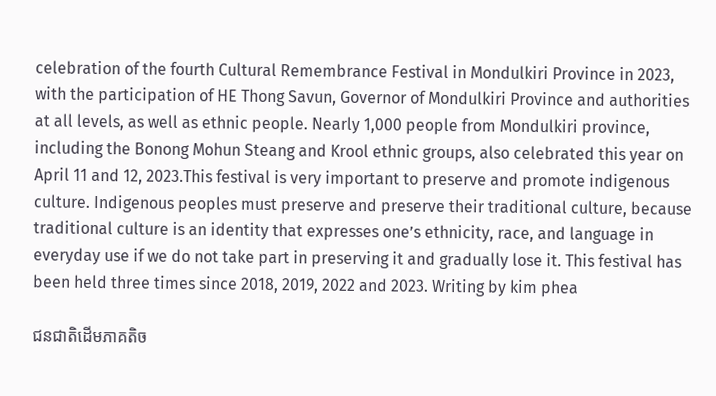celebration of the fourth Cultural Remembrance Festival in Mondulkiri Province in 2023, with the participation of HE Thong Savun, Governor of Mondulkiri Province and authorities at all levels, as well as ethnic people. Nearly 1,000 people from Mondulkiri province, including the Bonong Mohun Steang and Krool ethnic groups, also celebrated this year on April 11 and 12, 2023.This festival is very important to preserve and promote indigenous culture. Indigenous peoples must preserve and preserve their traditional culture, because traditional culture is an identity that expresses one’s ethnicity, race, and language in everyday use if we do not take part in preserving it and gradually lose it. This festival has been held three times since 2018, 2019, 2022 and 2023. Writing by kim phea

ជនជាតិដើមភាគតិច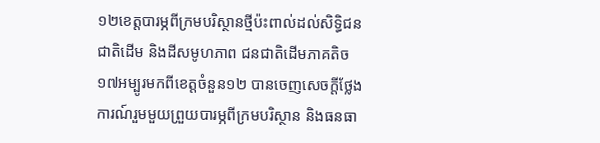១២ខេត្តបារម្ភពីក្រមបរិស្ថានថ្មីប៉ះពាល់ដល់សិទ្ធិជនជាតិដើម និងដីសមូហភាព ជនជាតិដើមភាគតិច ១៧អម្បូរមកពីខេត្តចំនួន១២ បានចេញសេចក្តីថ្លែងការណ៍រួមមួយព្រួយបារម្ភពីក្រមបរិស្ថាន និងធនធា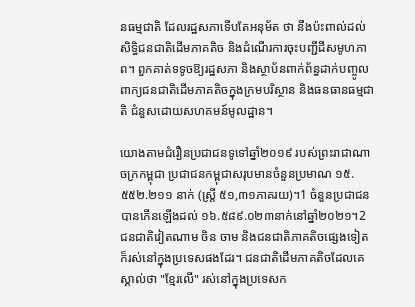នធម្មជាតិ ដែលរដ្ឋសភាទើបតែអនុម័ត ថា នឹងប៉ះពាល់ដល់សិទ្ធិជនជាតិដើមភាគតិច និងដំណើរការចុះបញ្ជីដីសមូហភាព។ ពួកគាត់ទទូចឱ្យរដ្ឋសភា និងស្ថាប័នពាក់ព័ន្ធដាក់បញ្ចូលពាក្យជនជាតិដើមភាគតិចក្នុងក្រមបរិស្ថាន និងធនធានធម្មជាតិ ជំនួសដោយសហគមន៍មូលដ្ឋាន។

យោងតាមជំរឿនប្រជាជនទូទៅឆ្នាំ២០១៩ របស់ព្រះរាជាណាចក្រកម្ពុជា ប្រជាជនកម្ពុជាសរុបមានចំនួនប្រមាណ ១៥.៥៥២.២១១ នាក់ (ស្ត្រី ៥១,៣១ភាគរយ)។1 ចំនួនប្រជាជនបានកើនឡើងដល់ ១៦.៥៨៩.០២៣នាក់នៅឆ្នាំ២០២១។2 ជនជាតិវៀតណាម ចិន ចាម និងជនជាតិភាគតិចផ្សេងទៀតក៏រស់នៅក្នុងប្រទេសផងដែរ។ ជនជាតិដើមភាគតិចដែលគេស្គាល់ថា "ខ្មែរលើ" រស់នៅក្នុងប្រទេសក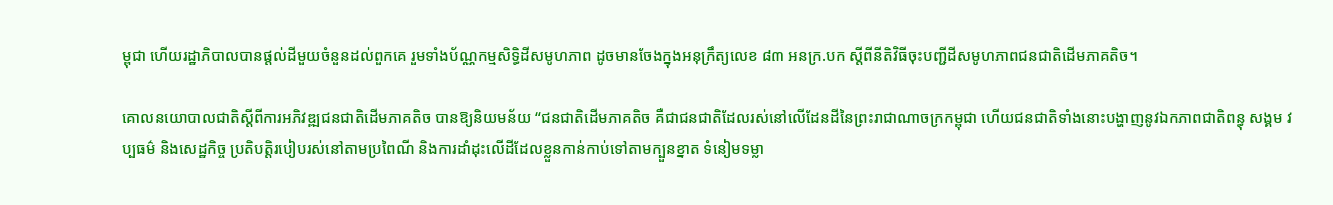ម្ពុជា ហើយរដ្ឋាភិបាលបានផ្តល់ដីមួយចំនួនដល់ពួកគេ រួមទាំងប័ណ្ណកម្មសិទ្ធិដីសមូហភាព ដូចមានចែងក្នុងអនុក្រឹត្យលេខ ៨៣ អនក្រ.បក ស្តីពីនីតិវិធីចុះបញ្ជីដីសមូហភាពជនជាតិដើមភាគតិច។

គោលនយោបាលជាតិស្តីពីការអភិវឌ្ឍជនជាតិដើមភាគតិច បានឱ្យនិយមន័យ “ជនជាតិដើមភាគតិច គឺជាជនជាតិដែលរស់នៅលើដែនដីនៃព្រះរាជាណាចក្រកម្ពុជា ហើយជនជាតិទាំងនោះបង្ហាញនូវឯកភាពជាតិពន្ធុ សង្គម វប្បធម៌ និងសេដ្ឋកិច្ច ប្រតិបត្តិរបៀបរស់នៅតាមប្រពៃណី និងការដាំដុះលើដីដែលខ្លួនកាន់កាប់ទៅតាមក្បួនខ្នាត ទំនៀមទម្លា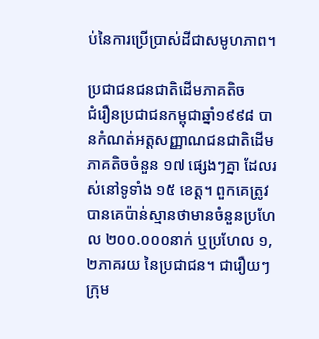ប់នៃការប្រើប្រាស់ដីជាសមូហភាព។

ប្រជាជនជនជាតិដើមភាគតិច
ជំរឿនប្រជាជនកម្ពុជាឆ្នាំ១៩៩៨ បានកំណត់អត្តសញ្ញាណជនជាតិដើមភាគតិចចំនួន ១៧ ផ្សេងៗគ្នា ដែលរស់នៅទូទាំង ១៥ ខេត្ត។ ពួកគេត្រូវបានគេប៉ាន់ស្មានថាមានចំនួនប្រហែល ២០០.០០០នាក់ ឬប្រហែល ១,២ភាគរយ នៃប្រជាជន។ ជារឿយៗ ក្រុម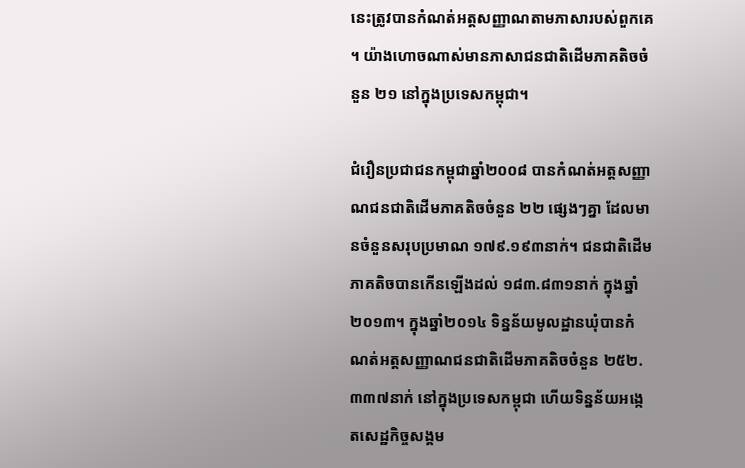នេះត្រូវបានកំណត់អត្តសញ្ញាណតាមភាសារបស់ពួកគេ។ យ៉ាងហោចណាស់មានភាសាជនជាតិដើមភាគតិចចំនួន ២១ នៅក្នុងប្រទេសកម្ពុជា។

ជំរឿនប្រជាជនកម្ពុជាឆ្នាំ២០០៨ បានកំណត់អត្តសញ្ញាណជនជាតិដើមភាគតិចចំនួន ២២ ផ្សេងៗគ្នា ដែលមានចំនួនសរុបប្រមាណ ១៧៩.១៩៣នាក់។ ជនជាតិដើមភាគតិចបានកើនឡើងដល់ ១៨៣.៨៣១នាក់ ក្នុងឆ្នាំ២០១៣។ ក្នុងឆ្នាំ២០១៤ ទិន្នន័យមូលដ្ឋានឃុំបានកំណត់អត្តសញ្ញាណជនជាតិដើមភាគតិចចំនួន ២៥២.៣៣៧នាក់ នៅក្នុងប្រទេសកម្ពុជា ហើយទិន្នន័យអង្កេតសេដ្ឋកិច្ចសង្គម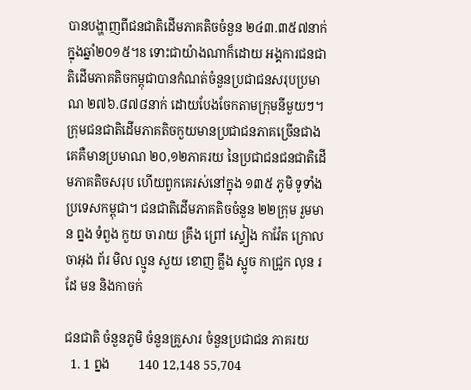បានបង្ហាញពីជនជាតិដើមភាគតិចចំនួន ២៤៣.៣៥៧នាក់ ក្នុងឆ្នាំ២០១៥។8 ទោះជាយ៉ាងណាក៏ដោយ អង្គការជនជាតិដើមភាគតិចកម្ពុជាបានកំណត់ចំនួនប្រជាជនសរុបប្រមាណ ២៧៦.៨៧៨នាក់ ដោយបែងចែកតាមក្រុមនីមួយៗ។ ក្រុមជនជាតិដើមភាគតិចកួយមានប្រជាជនភាគច្រើនជាងគេគឺមានប្រមាណ ២០,១២ភាគរយ នៃប្រជាជនជនជាតិដើមភាគតិចសរុប ហើយពួកគេរស់នៅក្នុង ១៣៥ ភូមិ ទូទាំងប្រទេសកម្ពុជា។ ជនជាតិដើមភាគតិចចំនួន ២២ក្រុម រួមមាន ព្នង ទំពួង កួយ ចារាយ គ្រឹង ព្រៅ ស្ទៀង កាវ៉ែត ក្រោល ចាអុង ព័រ មិល ល្មូន សួយ ខោញ គ្លឹង ស្អូច កាជ្រូក លុន រដែ មន និងកាចក់

ជនជាតិ ចំនួនភូមិ ចំនួនគ្រួសារ ចំនួនប្រជាជន ភាគរយ
  1. 1 ព្នង         140 12,148 55,704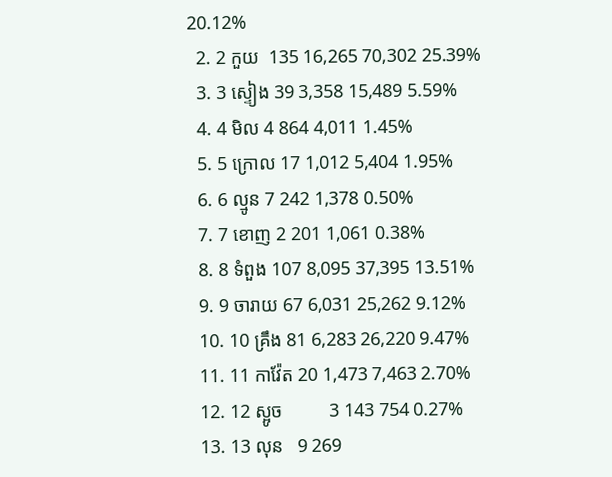20.12%
  2. 2 កួយ  135 16,265 70,302 25.39%
  3. 3 ស្ទៀង 39 3,358 15,489 5.59%
  4. 4 មិល 4 864 4,011 1.45%
  5. 5 ក្រោល 17 1,012 5,404 1.95%
  6. 6 ល្មូន 7 242 1,378 0.50%
  7. 7 ខោញ 2 201 1,061 0.38%
  8. 8 ទំពួង 107 8,095 37,395 13.51%
  9. 9 ចារាយ 67 6,031 25,262 9.12%
  10. 10 គ្រឹង 81 6,283 26,220 9.47%
  11. 11 កាវ៉ែត 20 1,473 7,463 2.70%
  12. 12 ស្អូច          3 143 754 0.27%
  13. 13 លុន   9 269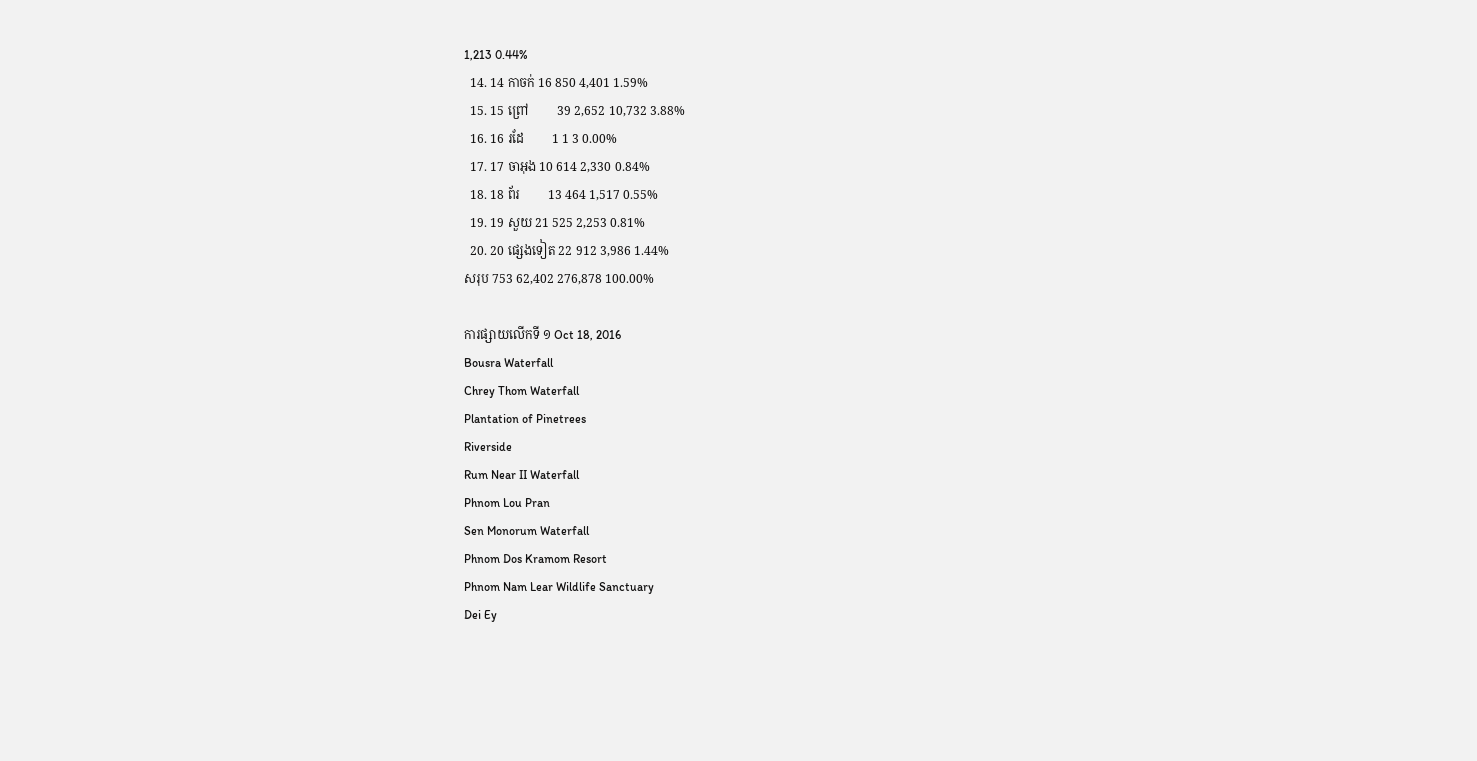1,213 0.44%
  14. 14 កាចក់ 16 850 4,401 1.59%
  15. 15 ព្រៅ         39 2,652 10,732 3.88%
  16. 16 រដែ         1 1 3 0.00%
  17. 17 ចាអុង 10 614 2,330 0.84%
  18. 18 ព័រ         13 464 1,517 0.55%
  19. 19 សួយ 21 525 2,253 0.81%
  20. 20 ផ្សេងទៀត 22 912 3,986 1.44%
សរុប 753 62,402 276,878 100.00%

ការផ្សាយលើកទី ១ Oct 18, 2016
Bousra Waterfall
Chrey Thom Waterfall
Plantation of Pinetrees
Riverside
Rum Near II Waterfall
Phnom Lou Pran
Sen Monorum Waterfall
Phnom Dos Kramom Resort
Phnom Nam Lear Wildlife Sanctuary
Dei Ey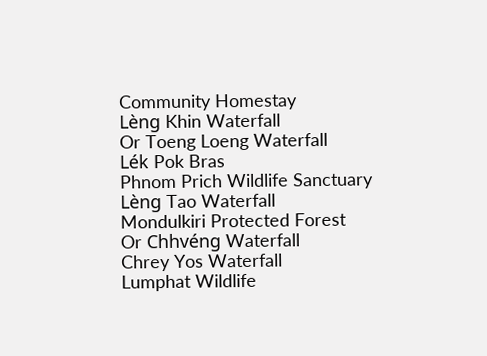Community Homestay
Lèng Khin Waterfall
Or Toeng Loeng Waterfall
Lék Pok Bras
Phnom Prich Wildlife Sanctuary
Lèng Tao Waterfall
Mondulkiri Protected Forest
Or Chhvéng Waterfall
Chrey Yos Waterfall
Lumphat Wildlife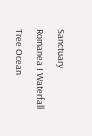Sanctuary
Romanea I Waterfall
Tree Ocean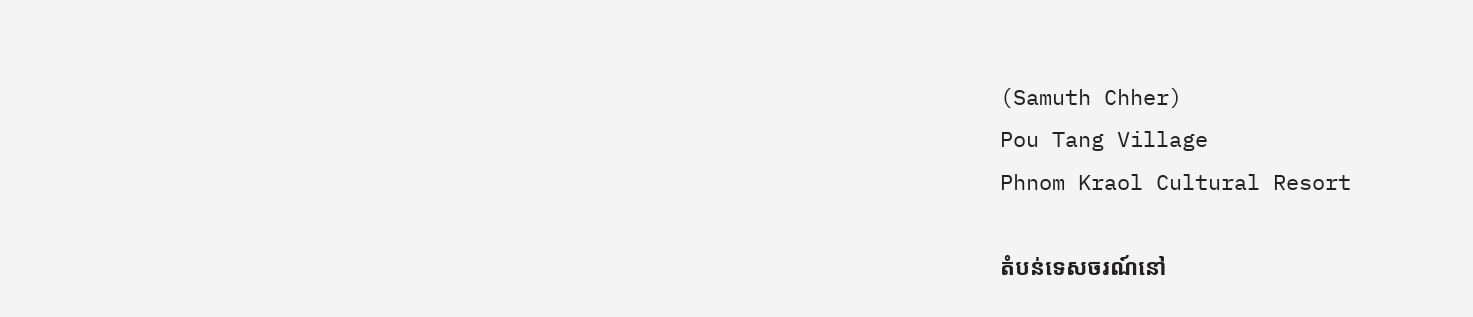(Samuth Chher)
Pou Tang Village
Phnom Kraol Cultural Resort

តំបន់ទេសចរណ៍នៅ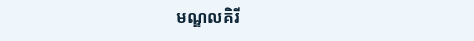មណ្ឌលគិរី